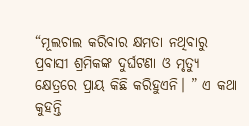“ମୂଲଚାଲ କରିବାର କ୍ଷମତା ନଥିବାରୁ ପ୍ରବାସୀ ଶ୍ରମିକଙ୍କ ଦୁର୍ଘଟଣା ଓ ମୃତ୍ୟୁ କ୍ଷେତ୍ରରେ ପ୍ରାୟ କିଛି କରିହୁଏନି। ” ଏ କଥା କୁହନ୍ତି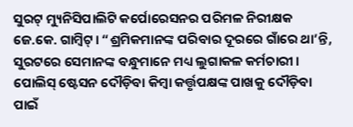ସୁରଟ୍ ମ୍ୟୁନିସିପାଲିଟି କର୍ପୋରେସନର ପରିମଳ ନିରୀକ୍ଷକ ଜେ.କେ. ଗାମ୍ବିଟ୍। “ଶ୍ରମିକମାନଙ୍କ ପରିବାର ଦୂରରେ ଗାଁରେ ଥା’ନ୍ତି, ସୁରଟରେ ସେମାନଙ୍କ ବନ୍ଧୁମାନେ ମଧ୍ୟ ଲୁଗାକଳ କର୍ମଚାରୀ। ପୋଲିସ୍ ଷ୍ଟେସନ ଦୌଡ଼ିବା କିମ୍ବା କର୍ତ୍ତୃପକ୍ଷଙ୍କ ପାଖକୁ ଦୌଡ଼ିବା ପାଇଁ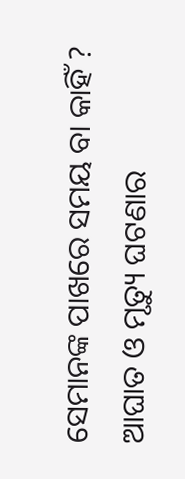ସେମାନଙ୍କ ପାଖରେ ସମୟ ବା କାହିଁ ? ଆଘାତ ଓ ମୃତ୍ୟୁ ଘଟଣାର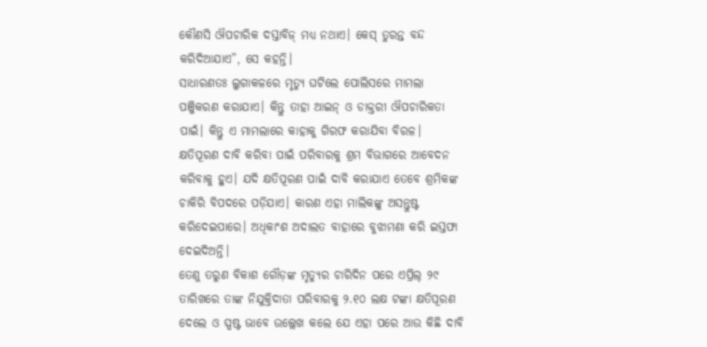କୌଣସି ଔପଚାରିକ ଦସ୍ତାବିଜ୍ ମଧ୍ୟ ନଥାଏ। କେସ୍ ତୁରନ୍ତ ବନ୍ଦ କରିଦିଆଯାଏ”, ସେ କହନ୍ତି।
ସାଧାରଣତଃ ଲୁଗାକଳରେ ମୃତ୍ୟୁ ଘଟିଲେ ପୋଲିସରେ ମାମଲା ପଞ୍ଜିକରଣ କରାଯାଏ। କିନ୍ତୁ ତାହା ଆଇନ୍ ଓ ଡାକ୍ତରୀ ଔପଚାରିକତା ପାଇଁ। କିନ୍ତୁ ଏ ମାମଲାରେ କାହାକୁ ଗିରଫ କରାଯିବା ବିରଳ। କ୍ଷତିପୂରଣ ଦାବି କରିବା ପାଇଁ ପରିବାରକୁ ଶ୍ରମ ବିଭାଗରେ ଆବେଦନ କରିବାକୁ ହୁଏ। ଯଦି କ୍ଷତିପୂରଣ ପାଇଁ ଦାବି କରାଯାଏ ତେବେ ଶ୍ରମିକଙ୍କ ଚାକିରି ବିପଦରେ ପଡ଼ିଯାଏ। କାରଣ ଏହା ମାଲିକଙ୍କୁ ଅସନ୍ତୁଷ୍ଟ କରିଦେଇପାରେ। ଅଧିକାଂଶ ଅଦାଲତ ବାହାରେ ବୁଝାମଣା କରି ଇସ୍ତଫା ଦେଇଦିଅନ୍ତି।
ତେଣୁ ତରୁଣ ବିକାଶ ଗୌଡ଼ଙ୍କ ମୃତ୍ୟୁର ଚାରିଦିନ ପରେ ଏପ୍ରିଲ୍ ୨୯ ତାରିଖରେ ତାଙ୍କ ନିଯୁକ୍ତିଦାତା ପରିବାରକୁ ୨.୧୦ ଲକ୍ଷ ଟଙ୍କା କ୍ଷତିପୂରଣ ଦେଲେ ଓ ସ୍ପଷ୍ଟ ଭାବେ ଉଲ୍ଲେଖ କଲେ ଯେ ଏହା ପରେ ଆଉ କିଛି ଦାବି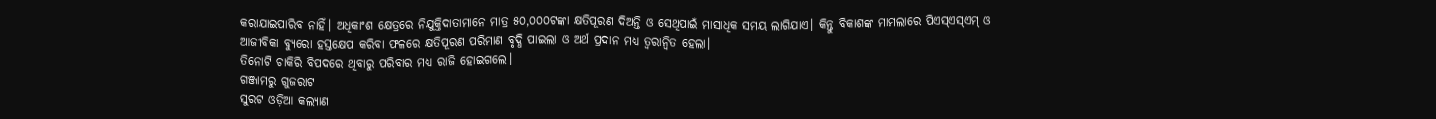କରାଯାଇପାରିବ ନାହିଁ। ଅଧିକାଂଶ କ୍ଷେତ୍ରରେ ନିଯୁକ୍ତିଦାତାମାନେ ମାତ୍ର ୫୦,୦୦୦ଟଙ୍କା କ୍ଷତିପୂରଣ ଦିଅନ୍ତି ଓ ସେଥିପାଇଁ ମାସାଧିକ ସମୟ ଲାଗିଯାଏ। କିନ୍ତୁ ବିକାଶଙ୍କ ମାମଲାରେ ପିଏସ୍ଏସ୍ଏମ୍ ଓ ଆଜୀବିକା ବ୍ୟୁରୋ ହସ୍ତକ୍ଷେପ କରିବା ଫଳରେ କ୍ଷତିପୂରଣ ପରିମାଣ ବୃଦ୍ଧି ପାଇଲା ଓ ଅର୍ଥ ପ୍ରଦାନ ମଧ୍ୟ ତ୍ୱରାନ୍ୱିତ ହେଲା।
ତିନୋଟି ଚାକିରି ବିପଦରେ ଥିବାରୁ ପରିବାର ମଧ୍ୟ ରାଜି ହୋଇଗଲେ।
ଗଞ୍ଜାମରୁ ଗୁଜରାଟ
ସୁରଟ ଓଡ଼ିଆ କଲ୍ୟାଣ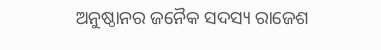ଅନୁଷ୍ଠାନର ଜନୈକ ସଦସ୍ୟ ରାଜେଶ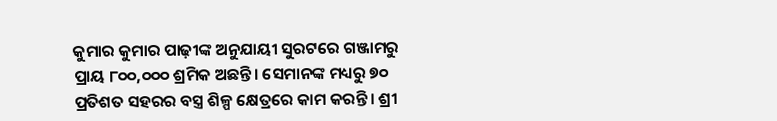କୁମାର କୁମାର ପାଢ଼ୀଙ୍କ ଅନୁଯାୟୀ ସୁରଟରେ ଗଞ୍ଜାମରୁ ପ୍ରାୟ ୮୦୦,୦୦୦ ଶ୍ରମିକ ଅଛନ୍ତି। ସେମାନଙ୍କ ମଧ୍ୟରୁ ୭୦ ପ୍ରତିଶତ ସହରର ବସ୍ତ୍ର ଶିଳ୍ପ କ୍ଷେତ୍ରରେ କାମ କରନ୍ତି। ଶ୍ରୀ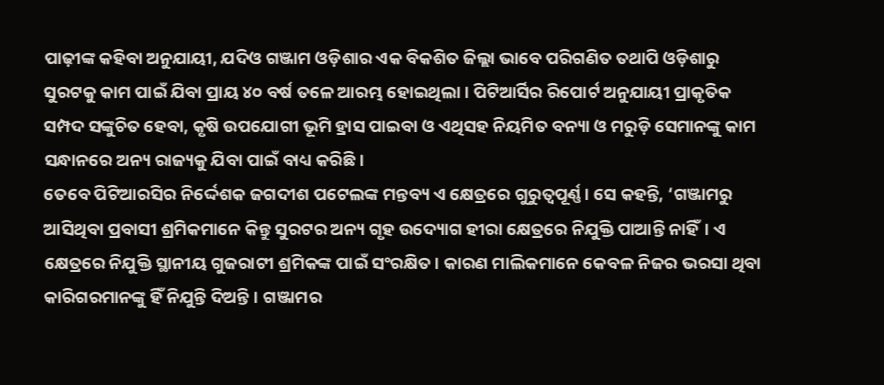ପାଢ଼ୀଙ୍କ କହିବା ଅନୁଯାୟୀ, ଯଦିଓ ଗଞ୍ଜାମ ଓଡ଼ିଶାର ଏକ ବିକଶିତ ଜିଲ୍ଲା ଭାବେ ପରିଗଣିତ ତଥାପି ଓଡ଼ିଶାରୁ ସୁରଟକୁ କାମ ପାଇଁ ଯିବା ପ୍ରାୟ ୪୦ ବର୍ଷ ତଳେ ଆରମ୍ଭ ହୋଇଥିଲା। ପିଟିଆର୍ସିର ରିପୋର୍ଟ ଅନୁଯାୟୀ ପ୍ରାକୃତିକ ସମ୍ପଦ ସଙ୍କୁଚିତ ହେବା, କୃଷି ଉପଯୋଗୀ ଭୂମି ହ୍ରାସ ପାଇବା ଓ ଏଥିସହ ନିୟମିତ ବନ୍ୟା ଓ ମରୁଡ଼ି ସେମାନଙ୍କୁ କାମ ସନ୍ଧାନରେ ଅନ୍ୟ ରାଜ୍ୟକୁ ଯିବା ପାଇଁ ବାଧ୍ୟ କରିଛି।
ତେବେ ପିଟିଆରସିର ନିର୍ଦ୍ଦେଶକ ଜଗଦୀଶ ପଟେଲଙ୍କ ମନ୍ତବ୍ୟ ଏ କ୍ଷେତ୍ରରେ ଗୁରୁତ୍ୱପୂର୍ଣ୍ଣ। ସେ କହନ୍ତି, ‘ଗଞ୍ଜାମରୁ ଆସିଥିବା ପ୍ରବାସୀ ଶ୍ରମିକମାନେ କିନ୍ତୁ ସୁରଟର ଅନ୍ୟ ଗୃହ ଉଦ୍ୟୋଗ ହୀରା କ୍ଷେତ୍ରରେ ନିଯୁକ୍ତି ପାଆନ୍ତି ନାହିଁ। ଏ କ୍ଷେତ୍ରରେ ନିଯୁକ୍ତି ସ୍ଥାନୀୟ ଗୁଜରାଟୀ ଶ୍ରମିକଙ୍କ ପାଇଁ ସଂରକ୍ଷିତ। କାରଣ ମାଲିକମାନେ କେବଳ ନିଜର ଭରସା ଥିବା କାରିଗରମାନଙ୍କୁ ହିଁ ନିଯୁନ୍ତି ଦିଅନ୍ତି। ଗଞ୍ଜାମର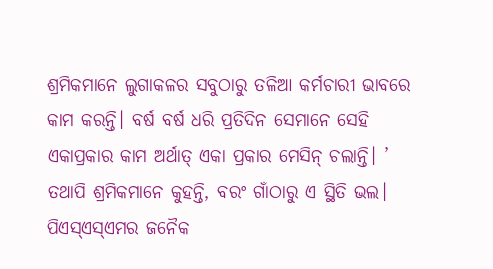ଶ୍ରମିକମାନେ ଲୁଗାକଳର ସବୁଠାରୁ ତଳିଆ କର୍ମଚାରୀ ଭାବରେ କାମ କରନ୍ତି। ବର୍ଷ ବର୍ଷ ଧରି ପ୍ରତିଦିନ ସେମାନେ ସେହି ଏକାପ୍ରକାର କାମ ଅର୍ଥାତ୍ ଏକା ପ୍ରକାର ମେସିନ୍ ଚଲାନ୍ତି। ’
ତଥାପି ଶ୍ରମିକମାନେ କୁହନ୍ତି, ବରଂ ଗାଁଠାରୁ ଏ ସ୍ଥିତି ଭଲ। ପିଏସ୍ଏସ୍ଏମର ଜନୈକ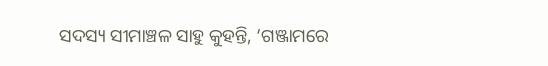ସଦସ୍ୟ ସୀମାଞ୍ଚଳ ସାହୁ କୁହନ୍ତି, ‘ଗଞ୍ଜାମରେ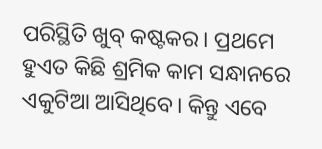ପରିସ୍ଥିତି ଖୁବ୍ କଷ୍ଟକର। ପ୍ରଥମେ ହୁଏତ କିଛି ଶ୍ରମିକ କାମ ସନ୍ଧାନରେ ଏକୁଟିଆ ଆସିଥିବେ। କିନ୍ତୁ ଏବେ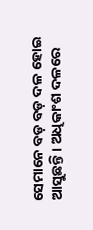ସେମାନେ ବଡ଼ ବଡ଼ ଦଳ ହୋଇ ଆସୁଛନ୍ତି। ଅଧିକାଂଶ ଦଳରେ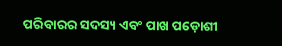ପରିବାରର ସଦସ୍ୟ ଏବଂ ପାଖ ପଡ଼ୋଶୀ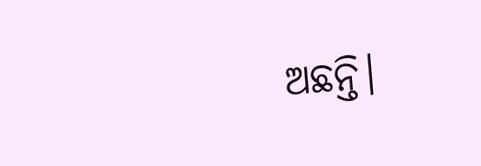ଅଛନ୍ତି।